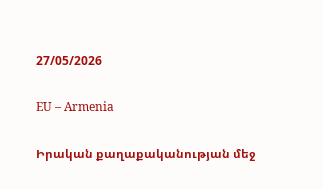27/05/2026

EU – Armenia

Իրական քաղաքականության մեջ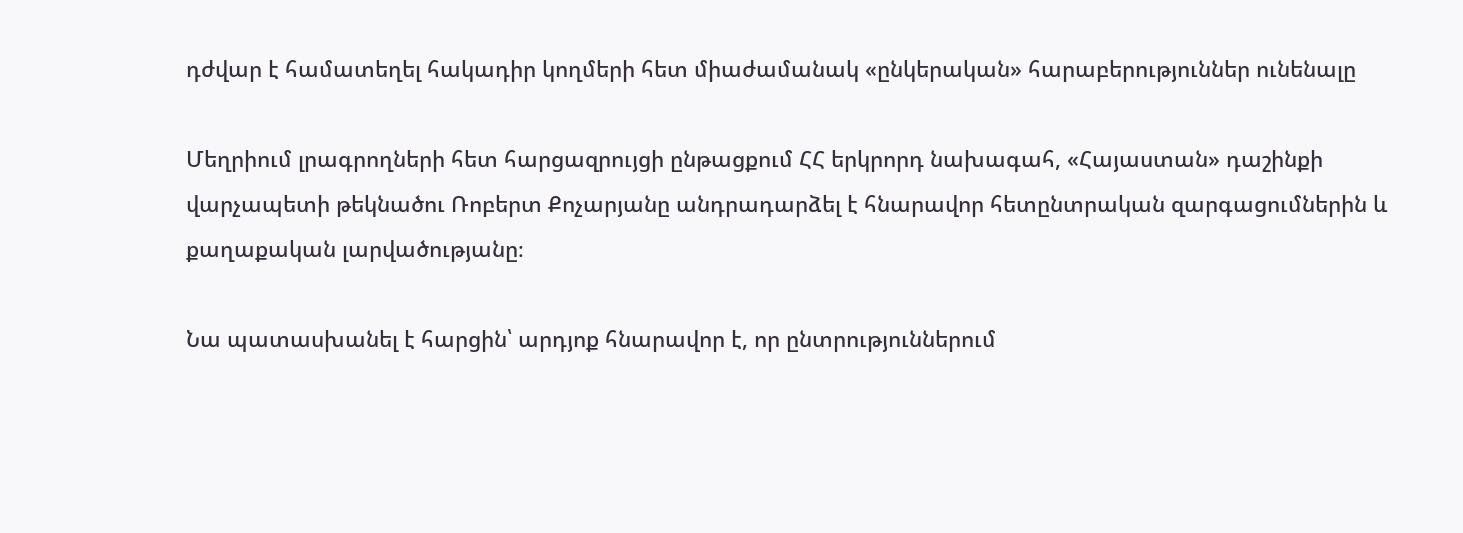դժվար է համատեղել հակադիր կողմերի հետ միաժամանակ «ընկերական» հարաբերություններ ունենալը

Մեղրիում լրագրողների հետ հարցազրույցի ընթացքում ՀՀ երկրորդ նախագահ, «Հայաստան» դաշինքի վարչապետի թեկնածու Ռոբերտ Քոչարյանը անդրադարձել է հնարավոր հետընտրական զարգացումներին և քաղաքական լարվածությանը։

Նա պատասխանել է հարցին՝ արդյոք հնարավոր է, որ ընտրություններում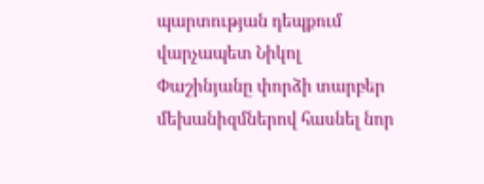պարտության դեպքում վարչապետ Նիկոլ Փաշինյանը փորձի տարբեր մեխանիզմներով հասնել նոր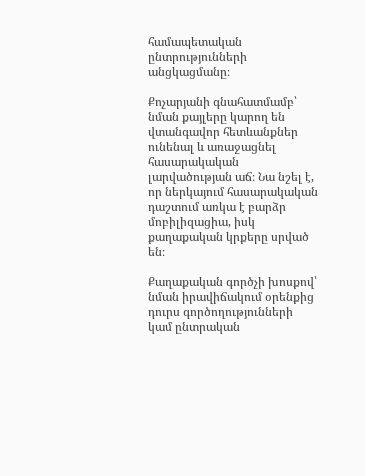համապետական ընտրությունների անցկացմանը։

Քոչարյանի գնահատմամբ՝ նման քայլերը կարող են վտանգավոր հետևանքներ ունենալ և առաջացնել հասարակական լարվածության աճ։ Նա նշել է, որ ներկայում հասարակական դաշտում առկա է բարձր մոբիլիզացիա, իսկ քաղաքական կրքերը սրված են։

Քաղաքական գործչի խոսքով՝ նման իրավիճակում օրենքից դուրս գործողությունների կամ ընտրական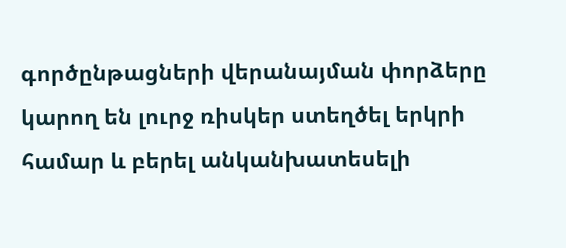գործընթացների վերանայման փորձերը կարող են լուրջ ռիսկեր ստեղծել երկրի համար և բերել անկանխատեսելի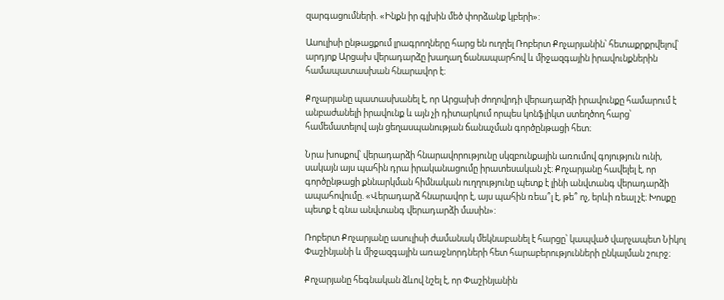զարգացումների. «Ինքն իր գլխին մեծ փորձանք կբերի»:

Ասուլիսի ընթացքում լրագրողները հարց են ուղղել Ռոբերտ Քոչարյանին՝ հետաքրքրվելով՝ արդյոք Արցախ վերադարձը խաղաղ ճանապարհով և միջազգային իրավունքներին համապատասխան հնարավոր է։

Քոչարյանը պատասխանել է, որ Արցախի ժողովրդի վերադարձի իրավունքը համարում է անբաժանելի իրավունք և այն չի դիտարկում որպես կոնֆլիկտ ստեղծող հարց՝ համեմատելով այն ցեղասպանության ճանաչման գործընթացի հետ։

Նրա խոսքով՝ վերադարձի հնարավորությունը սկզբունքային առումով գոյություն ունի, սակայն այս պահին դրա իրականացումը իրատեսական չէ։ Քոչարյանը հավելել է, որ գործընթացի քննարկման հիմնական ուղղությունը պետք է լինի անվտանգ վերադարձի ապահովումը. «Վերադարձ հնարավոր է, այս պահին ռեա՞լ է, թե՞ ոչ, երևի ռեալ չէ։ Խոսքը պետք է գնա անվտանգ վերադարձի մասին»:

Ռոբերտ Քոչարյանը ասուլիսի ժամանակ մեկնաբանել է հարցը՝ կապված վարչապետ Նիկոլ Փաշինյանի և միջազգային առաջնորդների հետ հարաբերությունների ընկալման շուրջ։

Քոչարյանը հեգնական ձևով նշել է, որ Փաշինյանին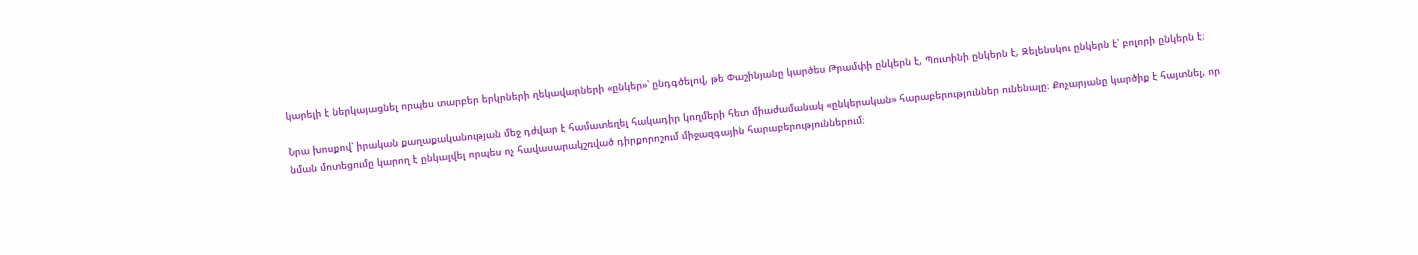կարելի է ներկայացնել որպես տարբեր երկրների ղեկավարների «ընկեր»՝ ընդգծելով, թե Փաշինյանը կարծես Թրամփի ընկերն է, Պուտինի ընկերն է, Զելենսկու ընկերն է՝ բոլորի ընկերն է։

Նրա խոսքով՝ իրական քաղաքականության մեջ դժվար է համատեղել հակադիր կողմերի հետ միաժամանակ «ընկերական» հարաբերություններ ունենալը։ Քոչարյանը կարծիք է հայտնել, որ նման մոտեցումը կարող է ընկալվել որպես ոչ հավասարակշռված դիրքորոշում միջազգային հարաբերություններում։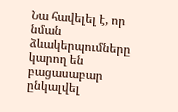Նա հավելել է, որ նման ձևակերպումները կարող են բացասաբար ընկալվել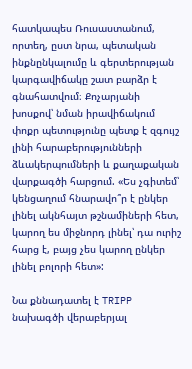հատկապես Ռուսաստանում, որտեղ, ըստ նրա, պետական ինքնընկալումը և գերտերության կարգավիճակը շատ բարձր է գնահատվում։ Քոչարյանի խոսքով՝ նման իրավիճակում փոքր պետությունը պետք է զգույշ լինի հարաբերությունների ձևակերպումների և քաղաքական վարքագծի հարցում. «Ես չգիտեմ՝ կենցաղում հնարավո՞ր է ընկեր լինել ակնհայտ թշնամիների հետ, կարող ես միջնորդ լինել՝ դա ուրիշ հարց է, բայց չես կարող ընկեր լինել բոլորի հետ»:

Նա քննադատել է TRIPP նախագծի վերաբերյալ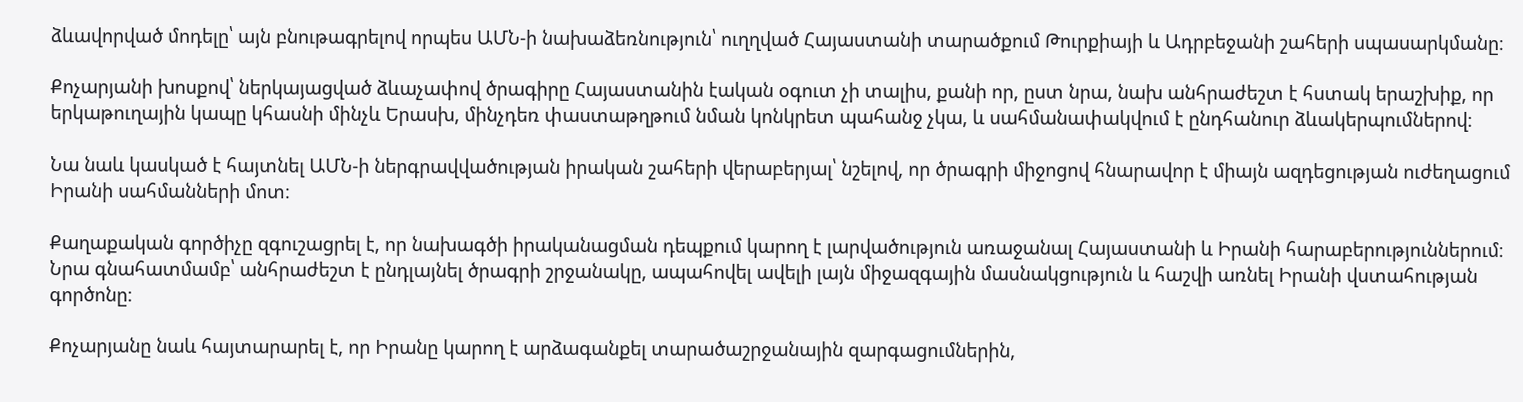ձևավորված մոդելը՝ այն բնութագրելով որպես ԱՄՆ-ի նախաձեռնություն՝ ուղղված Հայաստանի տարածքում Թուրքիայի և Ադրբեջանի շահերի սպասարկմանը։

Քոչարյանի խոսքով՝ ներկայացված ձևաչափով ծրագիրը Հայաստանին էական օգուտ չի տալիս, քանի որ, ըստ նրա, նախ անհրաժեշտ է հստակ երաշխիք, որ երկաթուղային կապը կհասնի մինչև Երասխ, մինչդեռ փաստաթղթում նման կոնկրետ պահանջ չկա, և սահմանափակվում է ընդհանուր ձևակերպումներով։

Նա նաև կասկած է հայտնել ԱՄՆ-ի ներգրավվածության իրական շահերի վերաբերյալ՝ նշելով, որ ծրագրի միջոցով հնարավոր է միայն ազդեցության ուժեղացում Իրանի սահմանների մոտ։

Քաղաքական գործիչը զգուշացրել է, որ նախագծի իրականացման դեպքում կարող է լարվածություն առաջանալ Հայաստանի և Իրանի հարաբերություններում։ Նրա գնահատմամբ՝ անհրաժեշտ է ընդլայնել ծրագրի շրջանակը, ապահովել ավելի լայն միջազգային մասնակցություն և հաշվի առնել Իրանի վստահության գործոնը։

Քոչարյանը նաև հայտարարել է, որ Իրանը կարող է արձագանքել տարածաշրջանային զարգացումներին,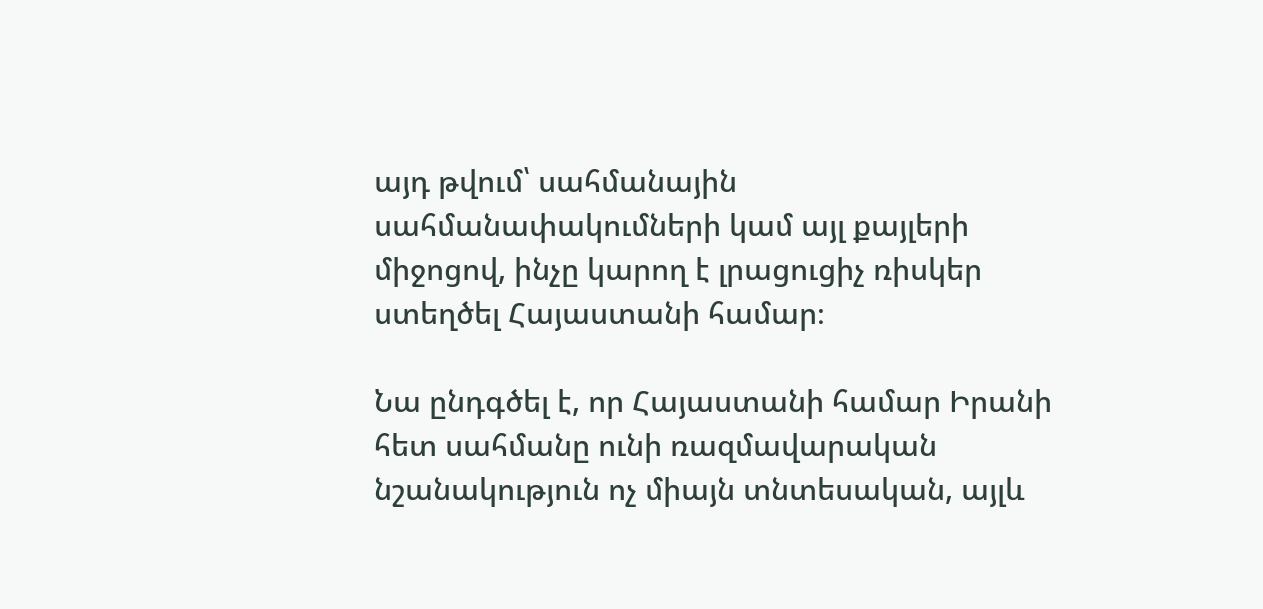այդ թվում՝ սահմանային սահմանափակումների կամ այլ քայլերի միջոցով, ինչը կարող է լրացուցիչ ռիսկեր ստեղծել Հայաստանի համար։

Նա ընդգծել է, որ Հայաստանի համար Իրանի հետ սահմանը ունի ռազմավարական նշանակություն ոչ միայն տնտեսական, այլև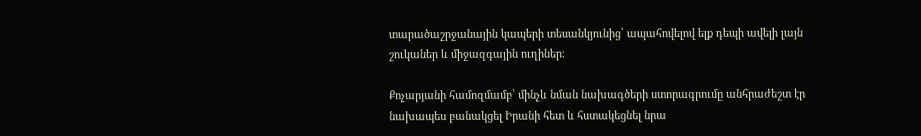տարածաշրջանային կապերի տեսանկյունից՝ ապահովելով ելք դեպի ավելի լայն շուկաներ և միջազգային ուղիներ։

Քոչարյանի համոզմամբ՝ մինչև նման նախագծերի ստորագրումը անհրաժեշտ էր նախապես բանակցել Իրանի հետ և հստակեցնել նրա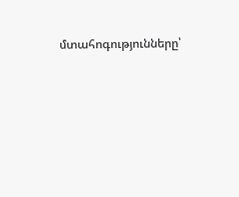մտահոգությունները՝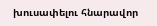խուսափելու հնարավոր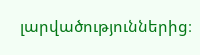լարվածություններից։